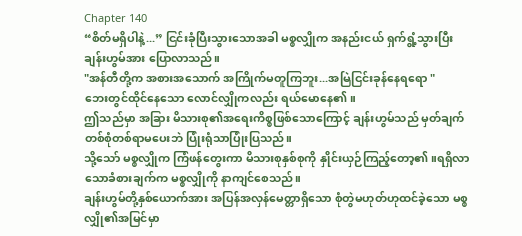Chapter 140
“စိတ်မရှိပါနဲ့...” ငြင်းခုံပြီးသွားသောအခါ မစ္စလျှိုက အနည်းငယ် ရှက်ရွံ့သွားပြီး ချန်းဟွမ်အား ပြောလာသည်။
"အန်တီတို့က အစားအသောက် အကြိုက်မတူကြဘူး...အမြဲငြင်းခုန်နေရရော "
ဘေးတွင်ထိုင်နေသော လောင်လျှိုကလည်း ရယ်မောနေ၏။
ဤသည်မှာ အခြား မိသားစု၏အရေးကိစ္စဖြစ်သောကြောင့် ချန်းဟွမ်သည် မှတ်ချက်တစ်စုံတစ်ရာမပေးဘဲ ပြုံးရုံသာပြုံးပြသည်။
သို့သော် မစ္စလျှိုက ကြံဖန်တွေးကာ မိသားစုနှစ်စုကို နှိုင်းယှဉ်ကြည့်တော့၏။ရရှိလာသောခံစားချက်က မစ္စလျှိုကို နာကျင်စေသည်။
ချန်းဟွမ်တို့နှစ်ယောက်အား အပြန်အလှန်မေတ္တာရှိသော စုံတွဲမဟုတ်ဟုထင်ခဲ့သော မစ္စလျှို၏အမြင်မှာ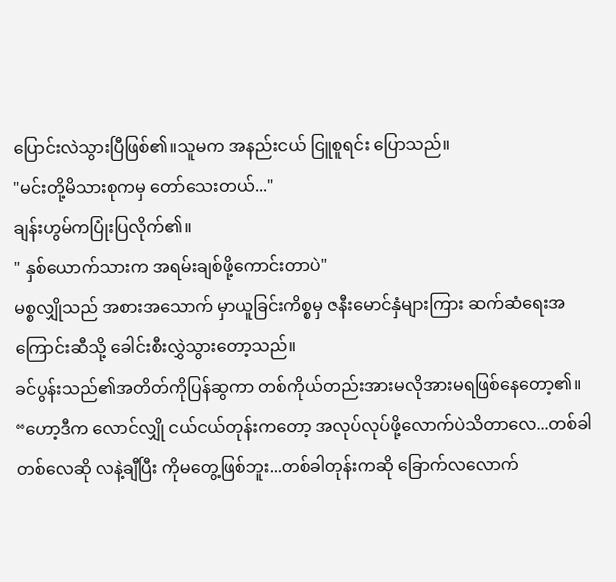ပြောင်းလဲသွားပြီဖြစ်၏။သူမက အနည်းငယ် ငြူစူရင်း ပြောသည်။
"မင်းတို့မိသားစုကမှ တော်သေးတယ်..."
ချန်းဟွမ်ကပြုံးပြလိုက်၏။
" နှစ်ယောက်သားက အရမ်းချစ်ဖို့ကောင်းတာပဲ"
မစ္စလျှိုသည် အစားအသောက် မှာယူခြင်းကိစ္စမှ ဇနီးမောင်နှံများကြား ဆက်ဆံရေးအကြောင်းဆီသို့ ခေါင်းစီးလွှဲသွားတော့သည်။
ခင်ပွန်းသည်၏အတိတ်ကိုပြန်ဆွကာ တစ်ကိုယ်တည်းအားမလိုအားမရဖြစ်နေတော့၏။
“ဟော့ဒီက လောင်လျှို ငယ်ငယ်တုန်းကတော့ အလုပ်လုပ်ဖို့လောက်ပဲသိတာလေ...တစ်ခါတစ်လေဆို လနဲ့ချီပြီး ကိုမတွေ့ဖြစ်ဘူး...တစ်ခါတုန်းကဆို ခြောက်လလောက်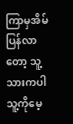ကြာမှအိမ်ပြန်လာတော့ သူ့သားကပါ သူ့ကိုမေ့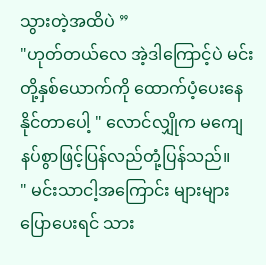သွားတဲ့အထိပဲ ”
"ဟုတ်တယ်လေ အဲ့ဒါကြောင့်ပဲ မင်းတို့နှစ်ယောက်ကို ထောက်ပံ့ပေးနေနိုင်တာပေါ့ " လောင်လျှိုက မကျေနပ်စွာဖြင့်ပြန်လည်တုံ့ပြန်သည်။
" မင်းသာငါ့အကြောင်း များများပြောပေးရင် သား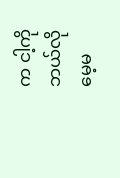က ငါ့ကို ဘယ်လိုမေ့မ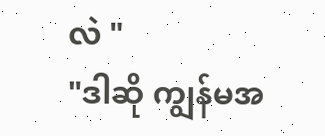လဲ "
"ဒါဆို ကျွန်မအ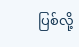ပြစ်လို့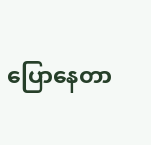ပြောနေတာ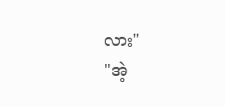လား"
"အဲ့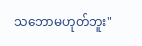သဘောမဟုတ်ဘူး"